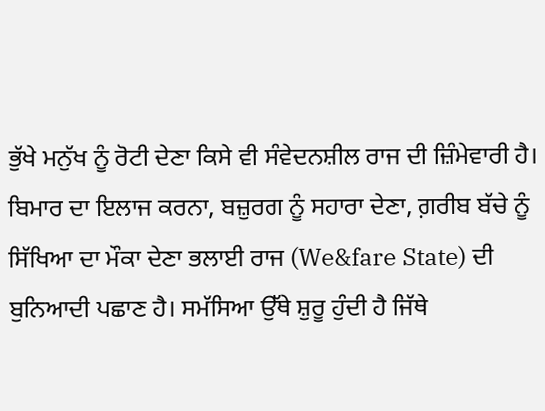ਭੁੱਖੇ ਮਨੁੱਖ ਨੂੰ ਰੋਟੀ ਦੇਣਾ ਕਿਸੇ ਵੀ ਸੰਵੇਦਨਸ਼ੀਲ ਰਾਜ ਦੀ ਜ਼ਿੰਮੇਵਾਰੀ ਹੈ। ਬਿਮਾਰ ਦਾ ਇਲਾਜ ਕਰਨਾ, ਬਜ਼ੁਰਗ ਨੂੰ ਸਹਾਰਾ ਦੇਣਾ, ਗ਼ਰੀਬ ਬੱਚੇ ਨੂੰ ਸਿੱਖਿਆ ਦਾ ਮੌਕਾ ਦੇਣਾ ਭਲਾਈ ਰਾਜ (We&fare State) ਦੀ ਬੁਨਿਆਦੀ ਪਛਾਣ ਹੈ। ਸਮੱਸਿਆ ਉੱਥੇ ਸ਼ੁਰੂ ਹੁੰਦੀ ਹੈ ਜਿੱਥੇ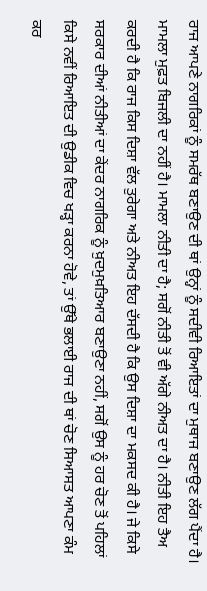ਰਾਜ ਆਪਣੇ ਨਾਗਰਿਕਾਂ ਨੂੰ ਸਮਰੱਥ ਬਣਾਉਣ ਦੀ ਥਾਂ ਉਨ੍ਹਾਂ ਨੂੰ ਸਦੀਵੀ ਰਿਆਇਤਾਂ ਦਾ ਮੁਥਾਜ ਬਣਾਉਣ ਲੱਗ ਪੈਂਦਾ ਹੈ।
ਮਾਮਲਾ ਮੁਫ਼ਤ ਬਿਜਲੀ ਦਾ ਨਹੀਂ ਹੈ। ਮਾਮਲਾ ਨੀਤੀ ਦਾ ਹੈ; ਸਗੋਂ ਨੀਤੀ ਤੋਂ ਵੀ ਅੱਗੇ ਨੀਅਤ ਦਾ ਹੈ। ਨੀਤੀ ਇਹ ਤੈਅ ਕਰਦੀ ਹੈ ਕਿ ਰਾਜ ਕਿਸ ਦਿਸ਼ਾ ਵੱਲ ਤੁਰੇਗਾ ਅਤੇ ਨੀਅਤ ਇਹ ਦੱਸਦੀ ਹੈ ਕਿ ਉਸ ਦਿਸ਼ਾ ਦਾ ਮਕਸਦ ਕੀ ਹੈ। ਜੇ ਕਿਸੇ ਸਰਕਾਰ ਦੀਆਂ ਨੀਤੀਆਂ ਦਾ ਕੇਂਦਰ ਨਾਗਰਿਕ ਨੂੰ ਖ਼ੁਦਮੁਖ਼ਤਿਆਰ ਬਣਾਉਣਾ ਨਹੀਂ, ਸਗੋਂ ਉਸ ਨੂੰ ਹਰ ਚੋਣ ਤੋਂ ਪਹਿਲਾਂ ਕਿਸੇ ਨਵੀਂ ਰਿਆਇਤ ਦੀ ਉਡੀਕ ਵਿਚ ਖੜ੍ਹਾ ਕਰਨਾ ਹੋਵੇ, ਤਾਂ ਉੱਥੇ ਭਲਾਈ ਰਾਜ ਦੀ ਥਾਂ ਚੋਣ ਸਿਆਸਤ ਆਪਣਾ ਕੰਮ ਕਰ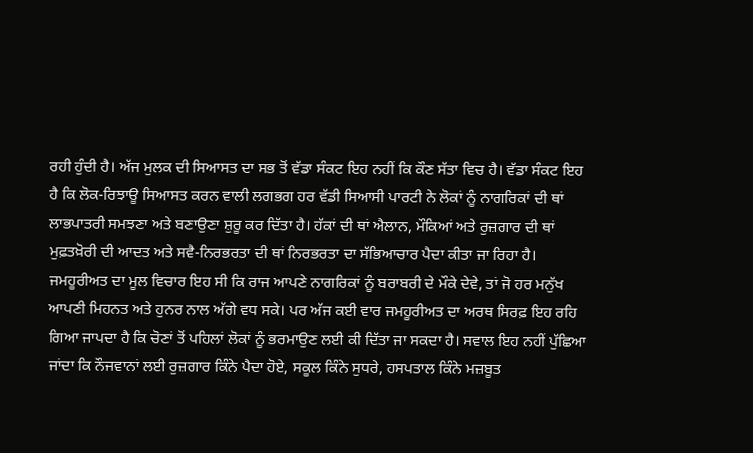ਰਹੀ ਹੁੰਦੀ ਹੈ। ਅੱਜ ਮੁਲਕ ਦੀ ਸਿਆਸਤ ਦਾ ਸਭ ਤੋਂ ਵੱਡਾ ਸੰਕਟ ਇਹ ਨਹੀਂ ਕਿ ਕੌਣ ਸੱਤਾ ਵਿਚ ਹੈ। ਵੱਡਾ ਸੰਕਟ ਇਹ ਹੈ ਕਿ ਲੋਕ-ਰਿਝਾਊ ਸਿਆਸਤ ਕਰਨ ਵਾਲੀ ਲਗਭਗ ਹਰ ਵੱਡੀ ਸਿਆਸੀ ਪਾਰਟੀ ਨੇ ਲੋਕਾਂ ਨੂੰ ਨਾਗਰਿਕਾਂ ਦੀ ਥਾਂ ਲਾਭਪਾਤਰੀ ਸਮਝਣਾ ਅਤੇ ਬਣਾਉਣਾ ਸ਼ੁਰੂ ਕਰ ਦਿੱਤਾ ਹੈ। ਹੱਕਾਂ ਦੀ ਥਾਂ ਐਲਾਨ, ਮੌਕਿਆਂ ਅਤੇ ਰੁਜ਼ਗਾਰ ਦੀ ਥਾਂ ਮੁਫ਼ਤਖ਼ੋਰੀ ਦੀ ਆਦਤ ਅਤੇ ਸਵੈ-ਨਿਰਭਰਤਾ ਦੀ ਥਾਂ ਨਿਰਭਰਤਾ ਦਾ ਸੱਭਿਆਚਾਰ ਪੈਦਾ ਕੀਤਾ ਜਾ ਰਿਹਾ ਹੈ।
ਜਮਹੂਰੀਅਤ ਦਾ ਮੂਲ ਵਿਚਾਰ ਇਹ ਸੀ ਕਿ ਰਾਜ ਆਪਣੇ ਨਾਗਰਿਕਾਂ ਨੂੰ ਬਰਾਬਰੀ ਦੇ ਮੌਕੇ ਦੇਵੇ, ਤਾਂ ਜੋ ਹਰ ਮਨੁੱਖ ਆਪਣੀ ਮਿਹਨਤ ਅਤੇ ਹੁਨਰ ਨਾਲ ਅੱਗੇ ਵਧ ਸਕੇ। ਪਰ ਅੱਜ ਕਈ ਵਾਰ ਜਮਹੂਰੀਅਤ ਦਾ ਅਰਥ ਸਿਰਫ਼ ਇਹ ਰਹਿ ਗਿਆ ਜਾਪਦਾ ਹੈ ਕਿ ਚੋਣਾਂ ਤੋਂ ਪਹਿਲਾਂ ਲੋਕਾਂ ਨੂੰ ਭਰਮਾਉਣ ਲਈ ਕੀ ਦਿੱਤਾ ਜਾ ਸਕਦਾ ਹੈ। ਸਵਾਲ ਇਹ ਨਹੀਂ ਪੁੱਛਿਆ ਜਾਂਦਾ ਕਿ ਨੌਜਵਾਨਾਂ ਲਈ ਰੁਜ਼ਗਾਰ ਕਿੰਨੇ ਪੈਦਾ ਹੋਏ, ਸਕੂਲ ਕਿੰਨੇ ਸੁਧਰੇ, ਹਸਪਤਾਲ ਕਿੰਨੇ ਮਜ਼ਬੂਤ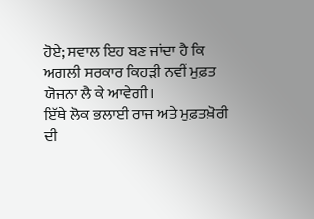ਹੋਏ; ਸਵਾਲ ਇਹ ਬਣ ਜਾਂਦਾ ਹੈ ਕਿ ਅਗਲੀ ਸਰਕਾਰ ਕਿਹੜੀ ਨਵੀਂ ਮੁਫ਼ਤ ਯੋਜਨਾ ਲੈ ਕੇ ਆਵੇਗੀ।
ਇੱਥੇ ਲੋਕ ਭਲਾਈ ਰਾਜ ਅਤੇ ਮੁਫ਼ਤਖ਼ੋਰੀ ਦੀ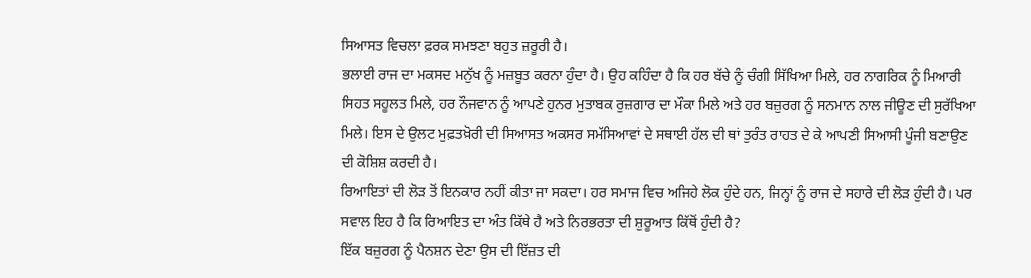ਸਿਆਸਤ ਵਿਚਲਾ ਫ਼ਰਕ ਸਮਝਣਾ ਬਹੁਤ ਜ਼ਰੂਰੀ ਹੈ।
ਭਲਾਈ ਰਾਜ ਦਾ ਮਕਸਦ ਮਨੁੱਖ ਨੂੰ ਮਜ਼ਬੂਤ ਕਰਨਾ ਹੁੰਦਾ ਹੈ। ਉਹ ਕਹਿੰਦਾ ਹੈ ਕਿ ਹਰ ਬੱਚੇ ਨੂੰ ਚੰਗੀ ਸਿੱਖਿਆ ਮਿਲੇ, ਹਰ ਨਾਗਰਿਕ ਨੂੰ ਮਿਆਰੀ ਸਿਹਤ ਸਹੂਲਤ ਮਿਲੇ, ਹਰ ਨੌਜਵਾਨ ਨੂੰ ਆਪਣੇ ਹੁਨਰ ਮੁਤਾਬਕ ਰੁਜ਼ਗਾਰ ਦਾ ਮੌਕਾ ਮਿਲੇ ਅਤੇ ਹਰ ਬਜ਼ੁਰਗ ਨੂੰ ਸਨਮਾਨ ਨਾਲ ਜੀਊਣ ਦੀ ਸੁਰੱਖਿਆ ਮਿਲੇ। ਇਸ ਦੇ ਉਲਟ ਮੁਫ਼ਤਖ਼ੋਰੀ ਦੀ ਸਿਆਸਤ ਅਕਸਰ ਸਮੱਸਿਆਵਾਂ ਦੇ ਸਥਾਈ ਹੱਲ ਦੀ ਥਾਂ ਤੁਰੰਤ ਰਾਹਤ ਦੇ ਕੇ ਆਪਣੀ ਸਿਆਸੀ ਪੂੰਜੀ ਬਣਾਉਣ ਦੀ ਕੋਸ਼ਿਸ਼ ਕਰਦੀ ਹੈ।
ਰਿਆਇਤਾਂ ਦੀ ਲੋੜ ਤੋਂ ਇਨਕਾਰ ਨਹੀਂ ਕੀਤਾ ਜਾ ਸਕਦਾ। ਹਰ ਸਮਾਜ ਵਿਚ ਅਜਿਹੇ ਲੋਕ ਹੁੰਦੇ ਹਨ, ਜਿਨ੍ਹਾਂ ਨੂੰ ਰਾਜ ਦੇ ਸਹਾਰੇ ਦੀ ਲੋੜ ਹੁੰਦੀ ਹੈ। ਪਰ ਸਵਾਲ ਇਹ ਹੈ ਕਿ ਰਿਆਇਤ ਦਾ ਅੰਤ ਕਿੱਥੇ ਹੈ ਅਤੇ ਨਿਰਭਰਤਾ ਦੀ ਸ਼ੁਰੂਆਤ ਕਿੱਥੋਂ ਹੁੰਦੀ ਹੈ?
ਇੱਕ ਬਜ਼ੁਰਗ ਨੂੰ ਪੈਨਸ਼ਨ ਦੇਣਾ ਉਸ ਦੀ ਇੱਜ਼ਤ ਦੀ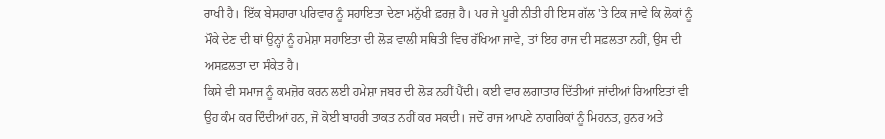ਰਾਖੀ ਹੈ। ਇੱਕ ਬੇਸਹਾਰਾ ਪਰਿਵਾਰ ਨੂੰ ਸਹਾਇਤਾ ਦੇਣਾ ਮਨੁੱਖੀ ਫ਼ਰਜ਼ ਹੈ। ਪਰ ਜੇ ਪੂਰੀ ਨੀਤੀ ਹੀ ਇਸ ਗੱਲ 'ਤੇ ਟਿਕ ਜਾਵੇ ਕਿ ਲੋਕਾਂ ਨੂੰ ਮੌਕੇ ਦੇਣ ਦੀ ਥਾਂ ਉਨ੍ਹਾਂ ਨੂੰ ਹਮੇਸ਼ਾ ਸਹਾਇਤਾ ਦੀ ਲੋੜ ਵਾਲੀ ਸਥਿਤੀ ਵਿਚ ਰੱਖਿਆ ਜਾਵੇ, ਤਾਂ ਇਹ ਰਾਜ ਦੀ ਸਫ਼ਲਤਾ ਨਹੀਂ, ਉਸ ਦੀ ਅਸਫ਼ਲਤਾ ਦਾ ਸੰਕੇਤ ਹੈ।
ਕਿਸੇ ਵੀ ਸਮਾਜ ਨੂੰ ਕਮਜ਼ੋਰ ਕਰਨ ਲਈ ਹਮੇਸ਼ਾ ਜਬਰ ਦੀ ਲੋੜ ਨਹੀਂ ਪੈਂਦੀ। ਕਈ ਵਾਰ ਲਗਾਤਾਰ ਦਿੱਤੀਆਂ ਜਾਂਦੀਆਂ ਰਿਆਇਤਾਂ ਵੀ ਉਹ ਕੰਮ ਕਰ ਦਿੰਦੀਆਂ ਹਨ, ਜੋ ਕੋਈ ਬਾਹਰੀ ਤਾਕਤ ਨਹੀਂ ਕਰ ਸਕਦੀ। ਜਦੋਂ ਰਾਜ ਆਪਣੇ ਨਾਗਰਿਕਾਂ ਨੂੰ ਮਿਹਨਤ, ਹੁਨਰ ਅਤੇ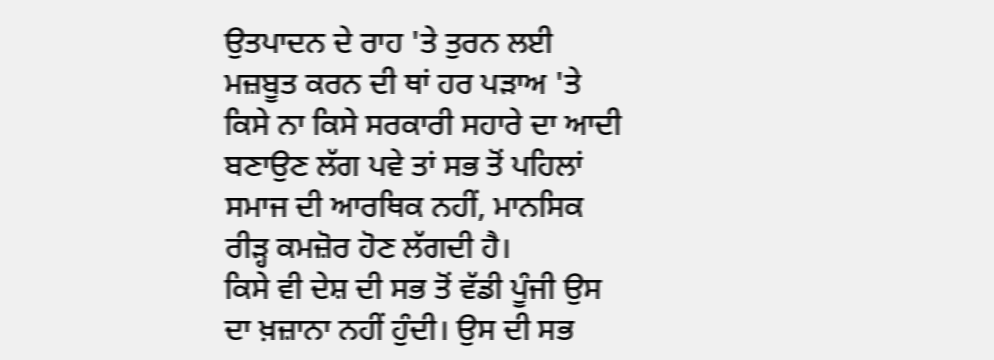ਉਤਪਾਦਨ ਦੇ ਰਾਹ 'ਤੇ ਤੁਰਨ ਲਈ ਮਜ਼ਬੂਤ ਕਰਨ ਦੀ ਥਾਂ ਹਰ ਪੜਾਅ 'ਤੇ ਕਿਸੇ ਨਾ ਕਿਸੇ ਸਰਕਾਰੀ ਸਹਾਰੇ ਦਾ ਆਦੀ ਬਣਾਉਣ ਲੱਗ ਪਵੇ ਤਾਂ ਸਭ ਤੋਂ ਪਹਿਲਾਂ ਸਮਾਜ ਦੀ ਆਰਥਿਕ ਨਹੀਂ, ਮਾਨਸਿਕ ਰੀੜ੍ਹ ਕਮਜ਼ੋਰ ਹੋਣ ਲੱਗਦੀ ਹੈ।
ਕਿਸੇ ਵੀ ਦੇਸ਼ ਦੀ ਸਭ ਤੋਂ ਵੱਡੀ ਪੂੰਜੀ ਉਸ ਦਾ ਖ਼ਜ਼ਾਨਾ ਨਹੀਂ ਹੁੰਦੀ। ਉਸ ਦੀ ਸਭ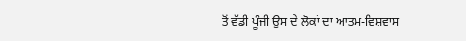ਤੋਂ ਵੱਡੀ ਪੂੰਜੀ ਉਸ ਦੇ ਲੋਕਾਂ ਦਾ ਆਤਮ-ਵਿਸ਼ਵਾਸ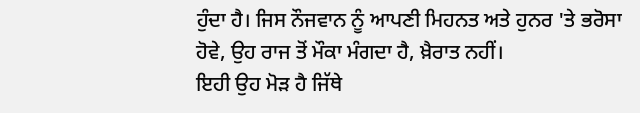ਹੁੰਦਾ ਹੈ। ਜਿਸ ਨੌਜਵਾਨ ਨੂੰ ਆਪਣੀ ਮਿਹਨਤ ਅਤੇ ਹੁਨਰ 'ਤੇ ਭਰੋਸਾ ਹੋਵੇ, ਉਹ ਰਾਜ ਤੋਂ ਮੌਕਾ ਮੰਗਦਾ ਹੈ, ਖ਼ੈਰਾਤ ਨਹੀਂ।
ਇਹੀ ਉਹ ਮੋੜ ਹੈ ਜਿੱਥੇ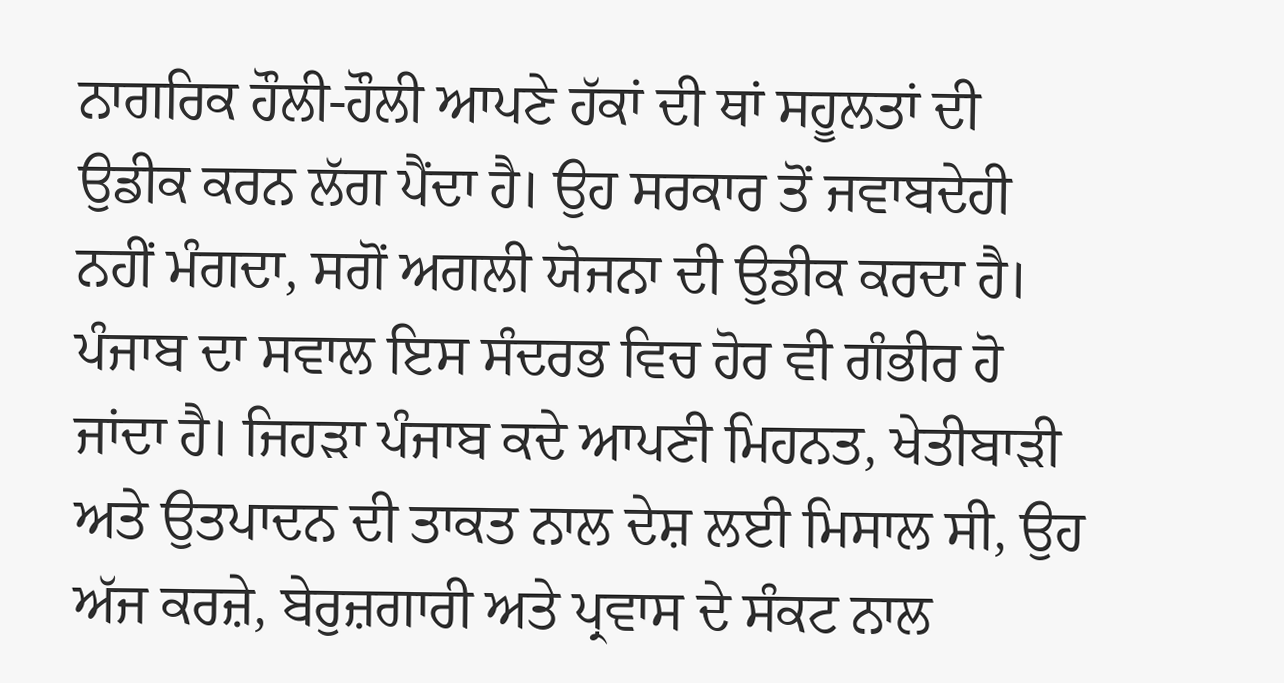ਨਾਗਰਿਕ ਹੌਲੀ-ਹੌਲੀ ਆਪਣੇ ਹੱਕਾਂ ਦੀ ਥਾਂ ਸਹੂਲਤਾਂ ਦੀ ਉਡੀਕ ਕਰਨ ਲੱਗ ਪੈਂਦਾ ਹੈ। ਉਹ ਸਰਕਾਰ ਤੋਂ ਜਵਾਬਦੇਹੀ ਨਹੀਂ ਮੰਗਦਾ, ਸਗੋਂ ਅਗਲੀ ਯੋਜਨਾ ਦੀ ਉਡੀਕ ਕਰਦਾ ਹੈ।
ਪੰਜਾਬ ਦਾ ਸਵਾਲ ਇਸ ਸੰਦਰਭ ਵਿਚ ਹੋਰ ਵੀ ਗੰਭੀਰ ਹੋ ਜਾਂਦਾ ਹੈ। ਜਿਹੜਾ ਪੰਜਾਬ ਕਦੇ ਆਪਣੀ ਮਿਹਨਤ, ਖੇਤੀਬਾੜੀ ਅਤੇ ਉਤਪਾਦਨ ਦੀ ਤਾਕਤ ਨਾਲ ਦੇਸ਼ ਲਈ ਮਿਸਾਲ ਸੀ, ਉਹ ਅੱਜ ਕਰਜ਼ੇ, ਬੇਰੁਜ਼ਗਾਰੀ ਅਤੇ ਪ੍ਰਵਾਸ ਦੇ ਸੰਕਟ ਨਾਲ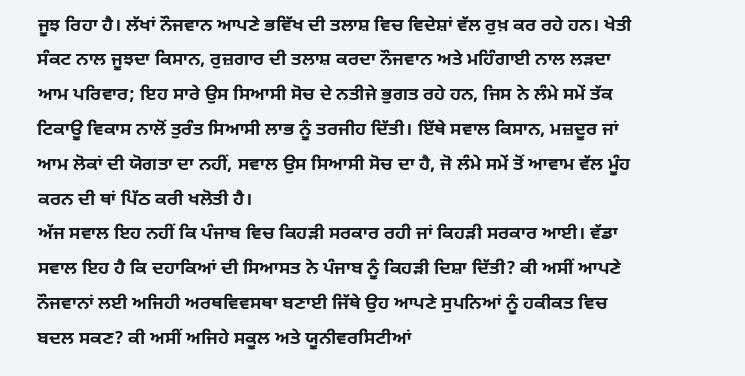ਜੂਝ ਰਿਹਾ ਹੈ। ਲੱਖਾਂ ਨੌਜਵਾਨ ਆਪਣੇ ਭਵਿੱਖ ਦੀ ਤਲਾਸ਼ ਵਿਚ ਵਿਦੇਸ਼ਾਂ ਵੱਲ ਰੁਖ਼ ਕਰ ਰਹੇ ਹਨ। ਖੇਤੀ ਸੰਕਟ ਨਾਲ ਜੂਝਦਾ ਕਿਸਾਨ, ਰੁਜ਼ਗਾਰ ਦੀ ਤਲਾਸ਼ ਕਰਦਾ ਨੌਜਵਾਨ ਅਤੇ ਮਹਿੰਗਾਈ ਨਾਲ ਲੜਦਾ ਆਮ ਪਰਿਵਾਰ; ਇਹ ਸਾਰੇ ਉਸ ਸਿਆਸੀ ਸੋਚ ਦੇ ਨਤੀਜੇ ਭੁਗਤ ਰਹੇ ਹਨ, ਜਿਸ ਨੇ ਲੰਮੇ ਸਮੇਂ ਤੱਕ ਟਿਕਾਊ ਵਿਕਾਸ ਨਾਲੋਂ ਤੁਰੰਤ ਸਿਆਸੀ ਲਾਭ ਨੂੰ ਤਰਜੀਹ ਦਿੱਤੀ। ਇੱਥੇ ਸਵਾਲ ਕਿਸਾਨ, ਮਜ਼ਦੂਰ ਜਾਂ ਆਮ ਲੋਕਾਂ ਦੀ ਯੋਗਤਾ ਦਾ ਨਹੀਂ, ਸਵਾਲ ਉਸ ਸਿਆਸੀ ਸੋਚ ਦਾ ਹੈ, ਜੋ ਲੰਮੇ ਸਮੇਂ ਤੋਂ ਆਵਾਮ ਵੱਲ ਮੂੰਹ ਕਰਨ ਦੀ ਥਾਂ ਪਿੱਠ ਕਰੀ ਖਲੋਤੀ ਹੈ।
ਅੱਜ ਸਵਾਲ ਇਹ ਨਹੀਂ ਕਿ ਪੰਜਾਬ ਵਿਚ ਕਿਹੜੀ ਸਰਕਾਰ ਰਹੀ ਜਾਂ ਕਿਹੜੀ ਸਰਕਾਰ ਆਈ। ਵੱਡਾ ਸਵਾਲ ਇਹ ਹੈ ਕਿ ਦਹਾਕਿਆਂ ਦੀ ਸਿਆਸਤ ਨੇ ਪੰਜਾਬ ਨੂੰ ਕਿਹੜੀ ਦਿਸ਼ਾ ਦਿੱਤੀ? ਕੀ ਅਸੀਂ ਆਪਣੇ ਨੌਜਵਾਨਾਂ ਲਈ ਅਜਿਹੀ ਅਰਥਵਿਵਸਥਾ ਬਣਾਈ ਜਿੱਥੇ ਉਹ ਆਪਣੇ ਸੁਪਨਿਆਂ ਨੂੰ ਹਕੀਕਤ ਵਿਚ ਬਦਲ ਸਕਣ? ਕੀ ਅਸੀਂ ਅਜਿਹੇ ਸਕੂਲ ਅਤੇ ਯੂਨੀਵਰਸਿਟੀਆਂ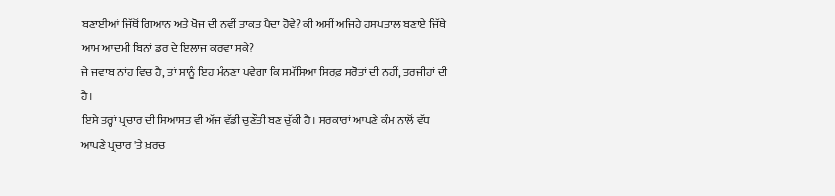ਬਣਾਈਆਂ ਜਿੱਥੋਂ ਗਿਆਨ ਅਤੇ ਖੋਜ ਦੀ ਨਵੀਂ ਤਾਕਤ ਪੈਦਾ ਹੋਵੇ? ਕੀ ਅਸੀਂ ਅਜਿਹੇ ਹਸਪਤਾਲ ਬਣਾਏ ਜਿੱਥੇ ਆਮ ਆਦਮੀ ਬਿਨਾਂ ਡਰ ਦੇ ਇਲਾਜ ਕਰਵਾ ਸਕੇ?
ਜੇ ਜਵਾਬ ਨਾਂਹ ਵਿਚ ਹੈ, ਤਾਂ ਸਾਨੂੰ ਇਹ ਮੰਨਣਾ ਪਵੇਗਾ ਕਿ ਸਮੱਸਿਆ ਸਿਰਫ਼ ਸਰੋਤਾਂ ਦੀ ਨਹੀਂ, ਤਰਜੀਹਾਂ ਦੀ ਹੈ।
ਇਸੇ ਤਰ੍ਹਾਂ ਪ੍ਰਚਾਰ ਦੀ ਸਿਆਸਤ ਵੀ ਅੱਜ ਵੱਡੀ ਚੁਣੌਤੀ ਬਣ ਚੁੱਕੀ ਹੈ। ਸਰਕਾਰਾਂ ਆਪਣੇ ਕੰਮ ਨਾਲੋਂ ਵੱਧ ਆਪਣੇ ਪ੍ਰਚਾਰ 'ਤੇ ਖ਼ਰਚ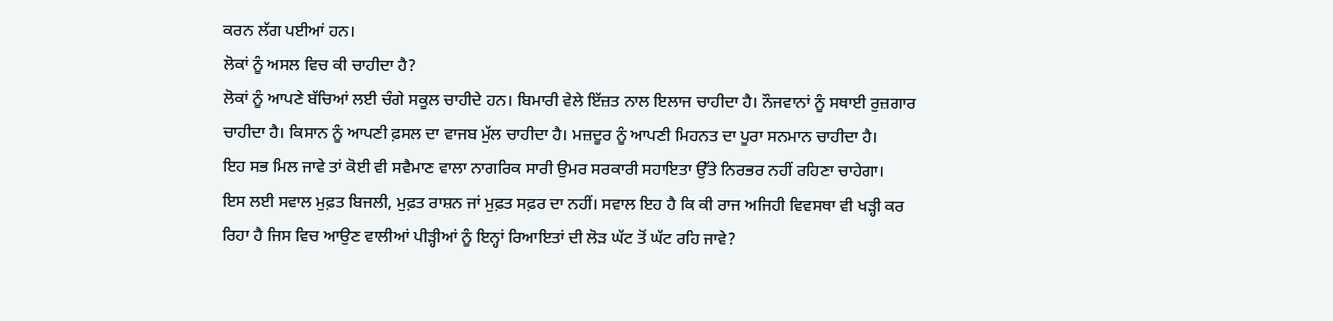ਕਰਨ ਲੱਗ ਪਈਆਂ ਹਨ।
ਲੋਕਾਂ ਨੂੰ ਅਸਲ ਵਿਚ ਕੀ ਚਾਹੀਦਾ ਹੈ?
ਲੋਕਾਂ ਨੂੰ ਆਪਣੇ ਬੱਚਿਆਂ ਲਈ ਚੰਗੇ ਸਕੂਲ ਚਾਹੀਦੇ ਹਨ। ਬਿਮਾਰੀ ਵੇਲੇ ਇੱਜ਼ਤ ਨਾਲ ਇਲਾਜ ਚਾਹੀਦਾ ਹੈ। ਨੌਜਵਾਨਾਂ ਨੂੰ ਸਥਾਈ ਰੁਜ਼ਗਾਰ ਚਾਹੀਦਾ ਹੈ। ਕਿਸਾਨ ਨੂੰ ਆਪਣੀ ਫ਼ਸਲ ਦਾ ਵਾਜਬ ਮੁੱਲ ਚਾਹੀਦਾ ਹੈ। ਮਜ਼ਦੂਰ ਨੂੰ ਆਪਣੀ ਮਿਹਨਤ ਦਾ ਪੂਰਾ ਸਨਮਾਨ ਚਾਹੀਦਾ ਹੈ।
ਇਹ ਸਭ ਮਿਲ ਜਾਵੇ ਤਾਂ ਕੋਈ ਵੀ ਸਵੈਮਾਣ ਵਾਲਾ ਨਾਗਰਿਕ ਸਾਰੀ ਉਮਰ ਸਰਕਾਰੀ ਸਹਾਇਤਾ ਉੱਤੇ ਨਿਰਭਰ ਨਹੀਂ ਰਹਿਣਾ ਚਾਹੇਗਾ।
ਇਸ ਲਈ ਸਵਾਲ ਮੁਫ਼ਤ ਬਿਜਲੀ, ਮੁਫ਼ਤ ਰਾਸ਼ਨ ਜਾਂ ਮੁਫ਼ਤ ਸਫ਼ਰ ਦਾ ਨਹੀਂ। ਸਵਾਲ ਇਹ ਹੈ ਕਿ ਕੀ ਰਾਜ ਅਜਿਹੀ ਵਿਵਸਥਾ ਵੀ ਖੜ੍ਹੀ ਕਰ ਰਿਹਾ ਹੈ ਜਿਸ ਵਿਚ ਆਉਣ ਵਾਲੀਆਂ ਪੀੜ੍ਹੀਆਂ ਨੂੰ ਇਨ੍ਹਾਂ ਰਿਆਇਤਾਂ ਦੀ ਲੋੜ ਘੱਟ ਤੋਂ ਘੱਟ ਰਹਿ ਜਾਵੇ?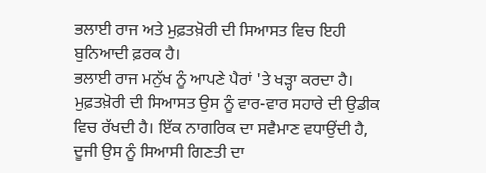ਭਲਾਈ ਰਾਜ ਅਤੇ ਮੁਫ਼ਤਖ਼ੋਰੀ ਦੀ ਸਿਆਸਤ ਵਿਚ ਇਹੀ ਬੁਨਿਆਦੀ ਫ਼ਰਕ ਹੈ।
ਭਲਾਈ ਰਾਜ ਮਨੁੱਖ ਨੂੰ ਆਪਣੇ ਪੈਰਾਂ 'ਤੇ ਖੜ੍ਹਾ ਕਰਦਾ ਹੈ। ਮੁਫ਼ਤਖ਼ੋਰੀ ਦੀ ਸਿਆਸਤ ਉਸ ਨੂੰ ਵਾਰ-ਵਾਰ ਸਹਾਰੇ ਦੀ ਉਡੀਕ ਵਿਚ ਰੱਖਦੀ ਹੈ। ਇੱਕ ਨਾਗਰਿਕ ਦਾ ਸਵੈਮਾਣ ਵਧਾਉਂਦੀ ਹੈ, ਦੂਜੀ ਉਸ ਨੂੰ ਸਿਆਸੀ ਗਿਣਤੀ ਦਾ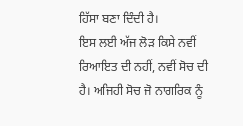ਹਿੱਸਾ ਬਣਾ ਦਿੰਦੀ ਹੈ।
ਇਸ ਲਈ ਅੱਜ ਲੋੜ ਕਿਸੇ ਨਵੀਂ ਰਿਆਇਤ ਦੀ ਨਹੀਂ, ਨਵੀਂ ਸੋਚ ਦੀ ਹੈ। ਅਜਿਹੀ ਸੋਚ ਜੋ ਨਾਗਰਿਕ ਨੂੰ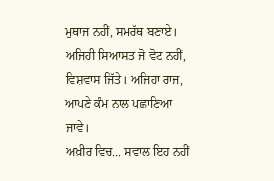ਮੁਥਾਜ ਨਹੀਂ, ਸਮਰੱਥ ਬਣਾਏ। ਅਜਿਹੀ ਸਿਆਸਤ ਜੋ ਵੋਟ ਨਹੀਂ, ਵਿਸ਼ਵਾਸ ਜਿੱਤੇ। ਅਜਿਹਾ ਰਾਜ, ਆਪਣੇ ਕੰਮ ਨਾਲ ਪਛਾਣਿਆ ਜਾਵੇ।
ਅਖ਼ੀਰ ਵਿਚ... ਸਵਾਲ ਇਹ ਨਹੀਂ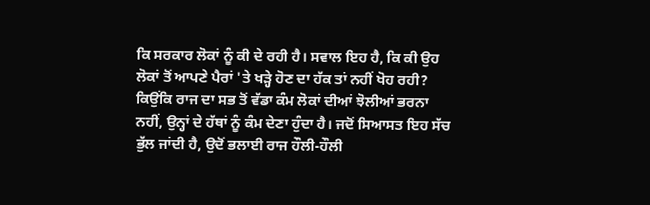ਕਿ ਸਰਕਾਰ ਲੋਕਾਂ ਨੂੰ ਕੀ ਦੇ ਰਹੀ ਹੈ। ਸਵਾਲ ਇਹ ਹੈ, ਕਿ ਕੀ ਉਹ ਲੋਕਾਂ ਤੋਂ ਆਪਣੇ ਪੈਰਾਂ 'ਤੇ ਖੜ੍ਹੇ ਹੋਣ ਦਾ ਹੱਕ ਤਾਂ ਨਹੀਂ ਖੋਹ ਰਹੀ?
ਕਿਉਂਕਿ ਰਾਜ ਦਾ ਸਭ ਤੋਂ ਵੱਡਾ ਕੰਮ ਲੋਕਾਂ ਦੀਆਂ ਝੋਲੀਆਂ ਭਰਨਾ ਨਹੀਂ, ਉਨ੍ਹਾਂ ਦੇ ਹੱਥਾਂ ਨੂੰ ਕੰਮ ਦੇਣਾ ਹੁੰਦਾ ਹੈ। ਜਦੋਂ ਸਿਆਸਤ ਇਹ ਸੱਚ ਭੁੱਲ ਜਾਂਦੀ ਹੈ, ਉਦੋਂ ਭਲਾਈ ਰਾਜ ਹੌਲੀ-ਹੌਲੀ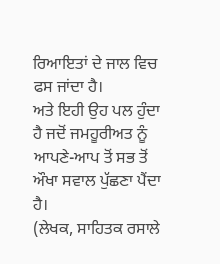ਰਿਆਇਤਾਂ ਦੇ ਜਾਲ ਵਿਚ ਫਸ ਜਾਂਦਾ ਹੈ।
ਅਤੇ ਇਹੀ ਉਹ ਪਲ ਹੁੰਦਾ ਹੈ ਜਦੋਂ ਜਮਹੂਰੀਅਤ ਨੂੰ ਆਪਣੇ-ਆਪ ਤੋਂ ਸਭ ਤੋਂ ਔਖਾ ਸਵਾਲ ਪੁੱਛਣਾ ਪੈਂਦਾ ਹੈ।
(ਲੇਖਕ, ਸਾਹਿਤਕ ਰਸਾਲੇ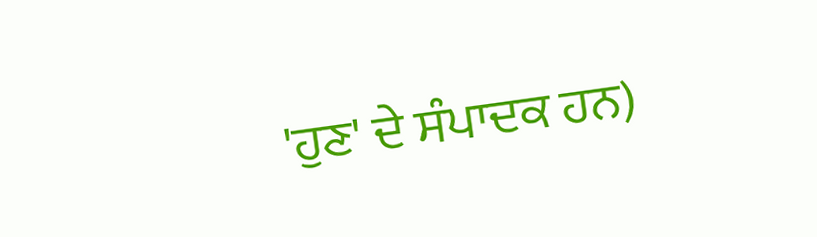'ਹੁਣ' ਦੇ ਸੰਪਾਦਕ ਹਨ)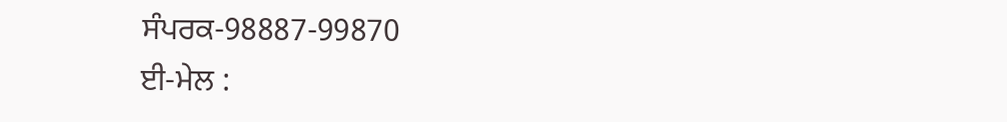ਸੰਪਰਕ-98887-99870
ਈ-ਮੇਲ :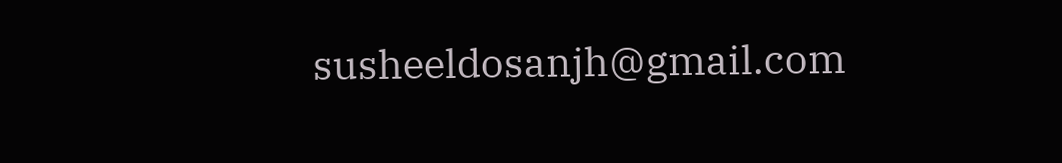susheeldosanjh@gmail.com